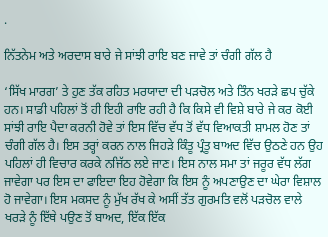.

ਨਿੱਤਨੇਮ ਅਤੇ ਅਰਦਾਸ ਬਾਰੇ ਜੇ ਸਾਂਝੀ ਰਾਇ ਬਣ ਜਾਵੇ ਤਾਂ ਚੰਗੀ ਗੱਲ ਹੈ

‘ਸਿੱਖ ਮਾਰਗ’ ਤੇ ਹੁਣ ਤੱਕ ਰਹਿਤ ਮਰਯਾਦਾ ਦੀ ਪੜਚੋਲ ਅਤੇ ਤਿੰਨ ਖਰੜੇ ਛਪ ਚੁੱਕੇ ਹਨ। ਸਾਡੀ ਪਹਿਲਾਂ ਤੋਂ ਹੀ ਇਹੀ ਰਾਇ ਰਹੀ ਹੈ ਕਿ ਕਿਸੇ ਵੀ ਵਿਸ਼ੇ ਬਾਰੇ ਜੇ ਕਰ ਕੋਈ ਸਾਂਝੀ ਰਾਇ ਪੈਦਾ ਕਰਨੀ ਹੋਵੇ ਤਾਂ ਇਸ ਵਿੱਚ ਵੱਧ ਤੋਂ ਵੱਧ ਵਿਆਕਤੀ ਸ਼ਾਮਲ ਹੋਣ ਤਾਂ ਚੰਗੀ ਗੱਲ ਹੈ। ਇਸ ਤਰ੍ਹਾਂ ਕਰਨ ਨਾਲ ਜਿਹੜੇ ਕਿੰਤੂ ਪ੍ਰੰਤੂ ਬਾਅਦ ਵਿੱਚ ਉਠਣੇ ਹਨ ਉਹ ਪਹਿਲਾਂ ਹੀ ਵਿਚਾਰ ਕਰਕੇ ਨਜਿੱਠ ਲਏ ਜਾਣ। ਇਸ ਨਾਲ ਸਮਾ ਤਾਂ ਜਰੂਰ ਵੱਧ ਲੱਗ ਜਾਵੇਗਾ ਪਰ ਇਸ ਦਾ ਫਾਇਦਾ ਇਹ ਹੋਵੇਗਾ ਕਿ ਇਸ ਨੂੰ ਅਪਣਾਉਣ ਦਾ ਘੇਰਾ ਵਿਸ਼ਾਲ ਹੋ ਜਾਵੇਗਾ। ਇਸ ਮਕਸਦ ਨੂੰ ਮੁੱਖ ਰੱਖ ਕੇ ਅਸੀਂ ਤੱਤ ਗੁਰਮਤਿ ਵਲੋਂ ਪੜਚੋਲ ਵਾਲੇ ਖਰੜੇ ਨੂੰ ਇੱਥੇ ਪਉਣ ਤੋਂ ਬਾਅਦ, ਇੱਕ ਇੱਕ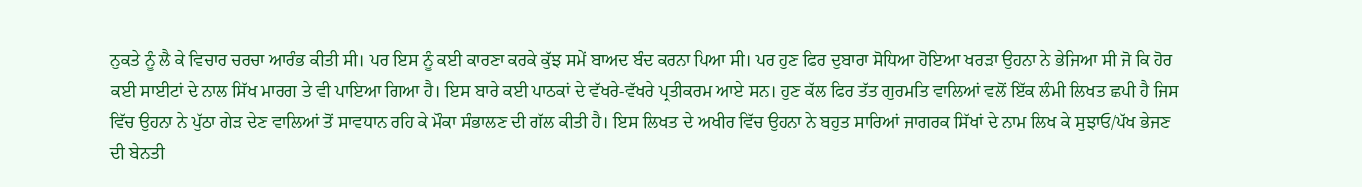ਨੁਕਤੇ ਨੂੰ ਲੈ ਕੇ ਵਿਚਾਰ ਚਰਚਾ ਆਰੰਭ ਕੀਤੀ ਸੀ। ਪਰ ਇਸ ਨੂੰ ਕਈ ਕਾਰਣਾ ਕਰਕੇ ਕੁੱਝ ਸਮੇਂ ਬਾਅਦ ਬੰਦ ਕਰਨਾ ਪਿਆ ਸੀ। ਪਰ ਹੁਣ ਫਿਰ ਦੁਬਾਰਾ ਸੋਧਿਆ ਹੋਇਆ ਖਰੜਾ ਉਹਨਾ ਨੇ ਭੇਜਿਆ ਸੀ ਜੋ ਕਿ ਹੋਰ ਕਈ ਸਾਈਟਾਂ ਦੇ ਨਾਲ ਸਿੱਖ ਮਾਰਗ ਤੇ ਵੀ ਪਾਇਆ ਗਿਆ ਹੈ। ਇਸ ਬਾਰੇ ਕਈ ਪਾਠਕਾਂ ਦੇ ਵੱਖਰੇ-ਵੱਖਰੇ ਪ੍ਰਤੀਕਰਮ ਆਏ ਸਨ। ਹੁਣ ਕੱਲ ਫਿਰ ਤੱਤ ਗੁਰਮਤਿ ਵਾਲਿਆਂ ਵਲੋਂ ਇੱਕ ਲੰਮੀ ਲਿਖਤ ਛਪੀ ਹੈ ਜਿਸ ਵਿੱਚ ਉਹਨਾ ਨੇ ਪੁੱਠਾ ਗੇੜ ਦੇਣ ਵਾਲਿਆਂ ਤੋਂ ਸਾਵਧਾਨ ਰਹਿ ਕੇ ਮੌਕਾ ਸੰਭਾਲਣ ਦੀ ਗੱਲ ਕੀਤੀ ਹੈ। ਇਸ ਲਿਖਤ ਦੇ ਅਖੀਰ ਵਿੱਚ ਉਹਨਾ ਨੇ ਬਹੁਤ ਸਾਰਿਆਂ ਜਾਗਰਕ ਸਿੱਖਾਂ ਦੇ ਨਾਮ ਲਿਖ ਕੇ ਸੁਝਾਓ/ਪੱਖ ਭੇਜਣ ਦੀ ਬੇਨਤੀ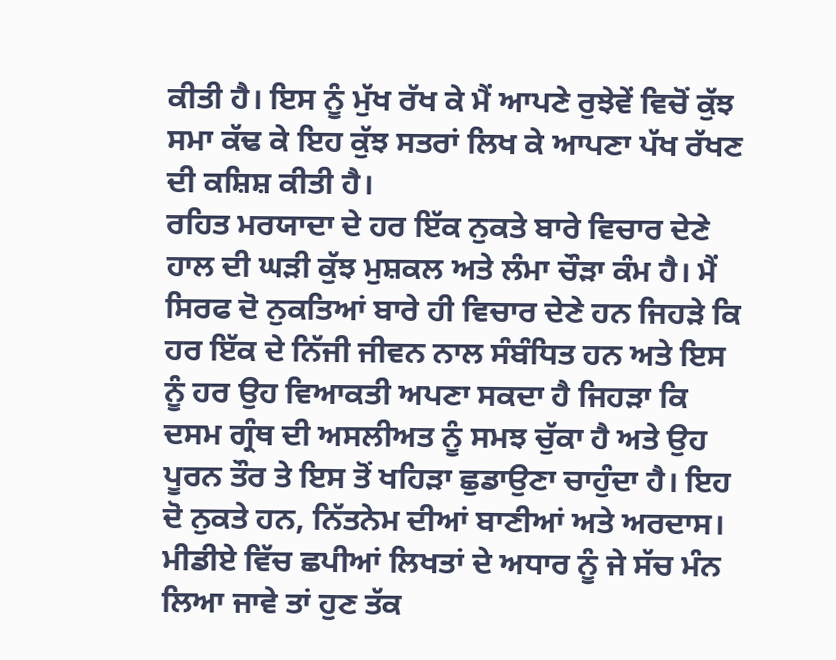ਕੀਤੀ ਹੈ। ਇਸ ਨੂੰ ਮੁੱਖ ਰੱਖ ਕੇ ਮੈਂ ਆਪਣੇ ਰੁਝੇਵੇਂ ਵਿਚੋਂ ਕੁੱਝ ਸਮਾ ਕੱਢ ਕੇ ਇਹ ਕੁੱਝ ਸਤਰਾਂ ਲਿਖ ਕੇ ਆਪਣਾ ਪੱਖ ਰੱਖਣ ਦੀ ਕਸ਼ਿਸ਼ ਕੀਤੀ ਹੈ।
ਰਹਿਤ ਮਰਯਾਦਾ ਦੇ ਹਰ ਇੱਕ ਨੁਕਤੇ ਬਾਰੇ ਵਿਚਾਰ ਦੇਣੇ ਹਾਲ ਦੀ ਘੜੀ ਕੁੱਝ ਮੁਸ਼ਕਲ ਅਤੇ ਲੰਮਾ ਚੌੜਾ ਕੰਮ ਹੈ। ਮੈਂ ਸਿਰਫ ਦੋ ਨੁਕਤਿਆਂ ਬਾਰੇ ਹੀ ਵਿਚਾਰ ਦੇਣੇ ਹਨ ਜਿਹੜੇ ਕਿ ਹਰ ਇੱਕ ਦੇ ਨਿੱਜੀ ਜੀਵਨ ਨਾਲ ਸੰਬੰਧਿਤ ਹਨ ਅਤੇ ਇਸ ਨੂੰ ਹਰ ਉਹ ਵਿਆਕਤੀ ਅਪਣਾ ਸਕਦਾ ਹੈ ਜਿਹੜਾ ਕਿ ਦਸਮ ਗ੍ਰੰਥ ਦੀ ਅਸਲੀਅਤ ਨੂੰ ਸਮਝ ਚੁੱਕਾ ਹੈ ਅਤੇ ਉਹ ਪੂਰਨ ਤੌਰ ਤੇ ਇਸ ਤੋਂ ਖਹਿੜਾ ਛੁਡਾਉਣਾ ਚਾਹੁੰਦਾ ਹੈ। ਇਹ ਦੋ ਨੁਕਤੇ ਹਨ, ਨਿੱਤਨੇਮ ਦੀਆਂ ਬਾਣੀਆਂ ਅਤੇ ਅਰਦਾਸ। ਮੀਡੀਏ ਵਿੱਚ ਛਪੀਆਂ ਲਿਖਤਾਂ ਦੇ ਅਧਾਰ ਨੂੰ ਜੇ ਸੱਚ ਮੰਨ ਲਿਆ ਜਾਵੇ ਤਾਂ ਹੁਣ ਤੱਕ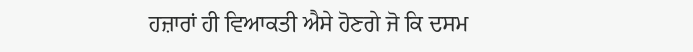ਹਜ਼ਾਰਾਂ ਹੀ ਵਿਆਕਤੀ ਐਸੇ ਹੋਣਗੇ ਜੋ ਕਿ ਦਸਮ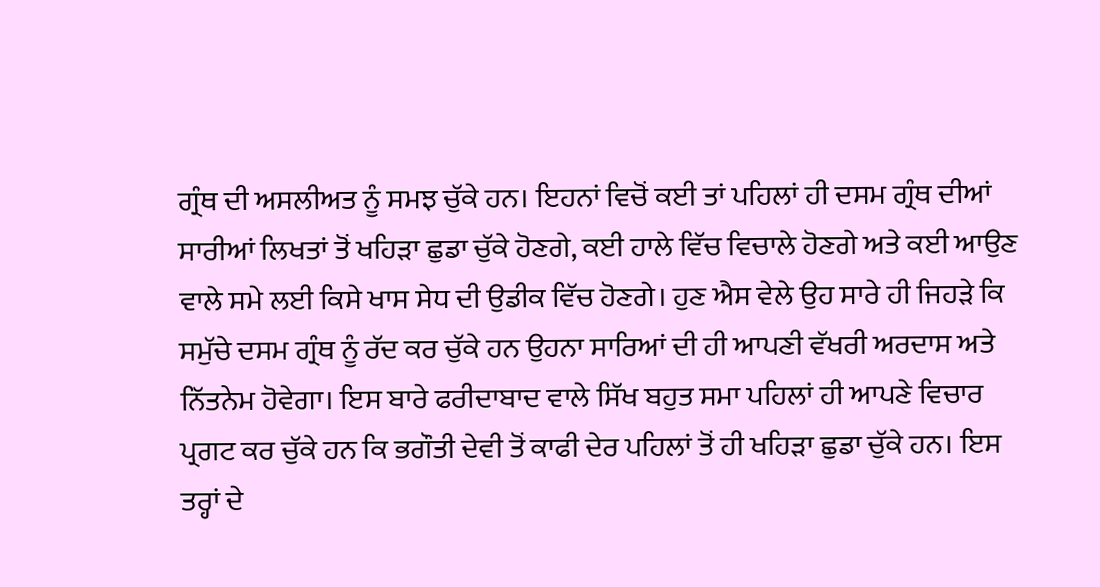ਗ੍ਰੰਥ ਦੀ ਅਸਲੀਅਤ ਨੂੰ ਸਮਝ ਚੁੱਕੇ ਹਨ। ਇਹਨਾਂ ਵਿਚੋਂ ਕਈ ਤਾਂ ਪਹਿਲਾਂ ਹੀ ਦਸਮ ਗ੍ਰੰਥ ਦੀਆਂ ਸਾਰੀਆਂ ਲਿਖਤਾਂ ਤੋਂ ਖਹਿੜਾ ਛੁਡਾ ਚੁੱਕੇ ਹੋਣਗੇ, ਕਈ ਹਾਲੇ ਵਿੱਚ ਵਿਚਾਲੇ ਹੋਣਗੇ ਅਤੇ ਕਈ ਆਉਣ ਵਾਲੇ ਸਮੇ ਲਈ ਕਿਸੇ ਖਾਸ ਸੇਧ ਦੀ ਉਡੀਕ ਵਿੱਚ ਹੋਣਗੇ। ਹੁਣ ਐਸ ਵੇਲੇ ਉਹ ਸਾਰੇ ਹੀ ਜਿਹੜੇ ਕਿ ਸਮੁੱਚੇ ਦਸਮ ਗ੍ਰੰਥ ਨੂੰ ਰੱਦ ਕਰ ਚੁੱਕੇ ਹਨ ਉਹਨਾ ਸਾਰਿਆਂ ਦੀ ਹੀ ਆਪਣੀ ਵੱਖਰੀ ਅਰਦਾਸ ਅਤੇ ਨਿੱਤਨੇਮ ਹੋਵੇਗਾ। ਇਸ ਬਾਰੇ ਫਰੀਦਾਬਾਦ ਵਾਲੇ ਸਿੱਖ ਬਹੁਤ ਸਮਾ ਪਹਿਲਾਂ ਹੀ ਆਪਣੇ ਵਿਚਾਰ ਪ੍ਰਗਟ ਕਰ ਚੁੱਕੇ ਹਨ ਕਿ ਭਗੌਤੀ ਦੇਵੀ ਤੋਂ ਕਾਫੀ ਦੇਰ ਪਹਿਲਾਂ ਤੋਂ ਹੀ ਖਹਿੜਾ ਛੁਡਾ ਚੁੱਕੇ ਹਨ। ਇਸ ਤਰ੍ਹਾਂ ਦੇ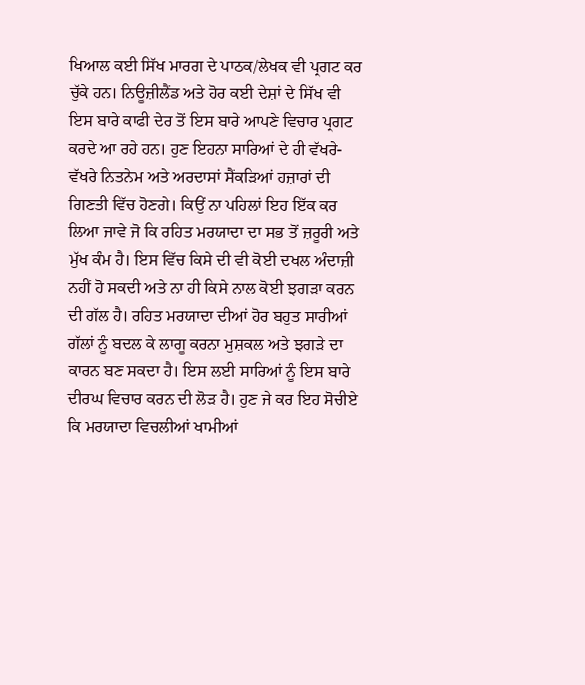ਖਿਆਲ ਕਈ ਸਿੱਖ ਮਾਰਗ ਦੇ ਪਾਠਕ/ਲੇਖਕ ਵੀ ਪ੍ਰਗਟ ਕਰ ਚੁੱਕੇ ਹਨ। ਨਿਊਜ਼ੀਲੈਂਡ ਅਤੇ ਹੋਰ ਕਈ ਦੇਸ਼ਾਂ ਦੇ ਸਿੱਖ ਵੀ ਇਸ ਬਾਰੇ ਕਾਫੀ ਦੇਰ ਤੋਂ ਇਸ ਬਾਰੇ ਆਪਣੇ ਵਿਚਾਰ ਪ੍ਰਗਟ ਕਰਦੇ ਆ ਰਹੇ ਹਨ। ਹੁਣ ਇਹਨਾ ਸਾਰਿਆਂ ਦੇ ਹੀ ਵੱਖਰੇ-ਵੱਖਰੇ ਨਿਤਨੇਮ ਅਤੇ ਅਰਦਾਸਾਂ ਸੈਂਕੜਿਆਂ ਹਜ਼ਾਰਾਂ ਦੀ ਗਿਣਤੀ ਵਿੱਚ ਹੋਣਗੇ। ਕਿਉਂ ਨਾ ਪਹਿਲਾਂ ਇਹ ਇੱਕ ਕਰ ਲਿਆ ਜਾਵੇ ਜੋ ਕਿ ਰਹਿਤ ਮਰਯਾਦਾ ਦਾ ਸਭ ਤੋਂ ਜ਼ਰੂਰੀ ਅਤੇ ਮੁੱਖ ਕੰਮ ਹੈ। ਇਸ ਵਿੱਚ ਕਿਸੇ ਦੀ ਵੀ ਕੋਈ ਦਖਲ ਅੰਦਾਜ਼ੀ ਨਹੀਂ ਹੋ ਸਕਦੀ ਅਤੇ ਨਾ ਹੀ ਕਿਸੇ ਨਾਲ ਕੋਈ ਝਗੜਾ ਕਰਨ ਦੀ ਗੱਲ ਹੈ। ਰਹਿਤ ਮਰਯਾਦਾ ਦੀਆਂ ਹੋਰ ਬਹੁਤ ਸਾਰੀਆਂ ਗੱਲਾਂ ਨੂੰ ਬਦਲ ਕੇ ਲਾਗੂ ਕਰਨਾ ਮੁਸ਼ਕਲ ਅਤੇ ਝਗੜੇ ਦਾ ਕਾਰਨ ਬਣ ਸਕਦਾ ਹੈ। ਇਸ ਲਈ ਸਾਰਿਆਂ ਨੂੰ ਇਸ ਬਾਰੇ ਦੀਰਘ ਵਿਚਾਰ ਕਰਨ ਦੀ ਲੋੜ ਹੈ। ਹੁਣ ਜੇ ਕਰ ਇਹ ਸੋਚੀਏ ਕਿ ਮਰਯਾਦਾ ਵਿਚਲੀਆਂ ਖਾਮੀਆਂ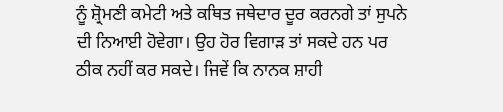ਨੂੰ ਸ਼੍ਰੋਮਣੀ ਕਮੇਟੀ ਅਤੇ ਕਥਿਤ ਜਥੇਦਾਰ ਦੂਰ ਕਰਨਗੇ ਤਾਂ ਸੁਪਨੇ ਦੀ ਨਿਆਈ ਹੋਵੇਗਾ। ਉਹ ਹੋਰ ਵਿਗਾੜ ਤਾਂ ਸਕਦੇ ਹਨ ਪਰ ਠੀਕ ਨਹੀਂ ਕਰ ਸਕਦੇ। ਜਿਵੇਂ ਕਿ ਨਾਨਕ ਸ਼ਾਹੀ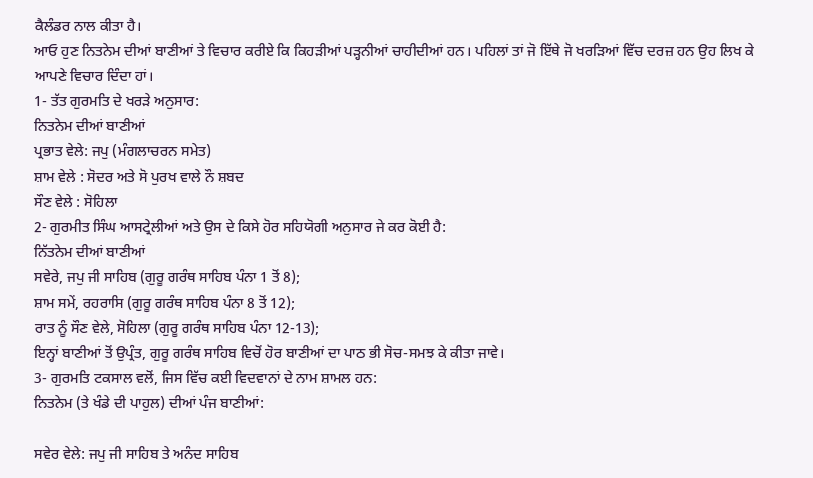ਕੈਲੰਡਰ ਨਾਲ ਕੀਤਾ ਹੈ।
ਆਓ ਹੁਣ ਨਿਤਨੇਮ ਦੀਆਂ ਬਾਣੀਆਂ ਤੇ ਵਿਚਾਰ ਕਰੀਏ ਕਿ ਕਿਹੜੀਆਂ ਪੜ੍ਹਨੀਆਂ ਚਾਹੀਦੀਆਂ ਹਨ। ਪਹਿਲਾਂ ਤਾਂ ਜੋ ਇੱਥੇ ਜੋ ਖਰੜਿਆਂ ਵਿੱਚ ਦਰਜ਼ ਹਨ ਉਹ ਲਿਖ ਕੇ ਆਪਣੇ ਵਿਚਾਰ ਦਿੰਦਾ ਹਾਂ।
1- ਤੱਤ ਗੁਰਮਤਿ ਦੇ ਖਰੜੇ ਅਨੁਸਾਰ:
ਨਿਤਨੇਮ ਦੀਆਂ ਬਾਣੀਆਂ
ਪ੍ਰਭਾਤ ਵੇਲੇ: ਜਪੁ (ਮੰਗਲਾਚਰਨ ਸਮੇਤ)
ਸ਼ਾਮ ਵੇਲੇ : ਸੋਦਰ ਅਤੇ ਸੋ ਪੁਰਖ ਵਾਲੇ ਨੌ ਸ਼ਬਦ
ਸੌਣ ਵੇਲੇ : ਸੋਹਿਲਾ
2- ਗੁਰਮੀਤ ਸਿੰਘ ਆਸਟ੍ਰੇਲੀਆਂ ਅਤੇ ਉਸ ਦੇ ਕਿਸੇ ਹੋਰ ਸਹਿਯੋਗੀ ਅਨੁਸਾਰ ਜੇ ਕਰ ਕੋਈ ਹੈ:
ਨਿੱਤਨੇਮ ਦੀਆਂ ਬਾਣੀਆਂ
ਸਵੇਰੇ, ਜਪੁ ਜੀ ਸਾਹਿਬ (ਗੁਰੂ ਗਰੰਥ ਸਾਹਿਬ ਪੰਨਾ 1 ਤੋਂ 8);
ਸ਼ਾਮ ਸਮੇਂ, ਰਹਰਾਸਿ (ਗੁਰੂ ਗਰੰਥ ਸਾਹਿਬ ਪੰਨਾ 8 ਤੋਂ 12);
ਰਾਤ ਨੂੰ ਸੌਣ ਵੇਲੇ, ਸੋਹਿਲਾ (ਗੁਰੂ ਗਰੰਥ ਸਾਹਿਬ ਪੰਨਾ 12-13);
ਇਨ੍ਹਾਂ ਬਾਣੀਆਂ ਤੋਂ ਉਪ੍ਰੰਤ, ਗੁਰੂ ਗਰੰਥ ਸਾਹਿਬ ਵਿਚੋਂ ਹੋਰ ਬਾਣੀਆਂ ਦਾ ਪਾਠ ਭੀ ਸੋਚ-ਸਮਝ ਕੇ ਕੀਤਾ ਜਾਵੇ।
3- ਗੁਰਮਤਿ ਟਕਸਾਲ ਵਲੋਂ, ਜਿਸ ਵਿੱਚ ਕਈ ਵਿਦਵਾਨਾਂ ਦੇ ਨਾਮ ਸ਼ਾਮਲ ਹਨ:
ਨਿਤਨੇਮ (ਤੇ ਖੰਡੇ ਦੀ ਪਾਹੁਲ) ਦੀਆਂ ਪੰਜ ਬਾਣੀਆਂ:

ਸਵੇਰ ਵੇਲੇ: ਜਪੁ ਜੀ ਸਾਹਿਬ ਤੇ ਅਨੰਦ ਸਾਹਿਬ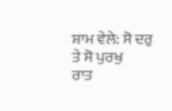ਸ਼ਾਮ ਵੇਲੇ: ਸੋ ਦਰੁ ਤੇ ਸੋ ਪੁਰਖੁ
ਰਾਤ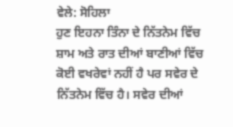ਵੇਲੇ: ਸੋਹਿਲਾ
ਹੁਣ ਇਹਨਾ ਤਿੰਨਾ ਦੇ ਨਿੱਤਨੇਮ ਵਿੱਚ ਸ਼ਾਮ ਅਤੇ ਰਾਤ ਦੀਆਂ ਬਾਣੀਆਂ ਵਿੱਚ ਕੋਈ ਵਖਰੇਵਾਂ ਨਹੀਂ ਹੈ ਪਰ ਸਵੇਰ ਦੇ ਨਿੱਤਨੇਮ ਵਿੱਚ ਹੈ। ਸਵੇਰ ਦੀਆਂ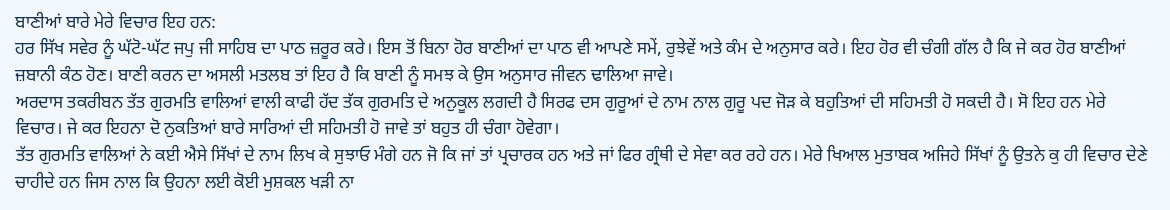ਬਾਣੀਆਂ ਬਾਰੇ ਮੇਰੇ ਵਿਚਾਰ ਇਹ ਹਨ:
ਹਰ ਸਿੱਖ ਸਵੇਰ ਨੂੰ ਘੱਟੋ-ਘੱਟ ਜਪੁ ਜੀ ਸਾਹਿਬ ਦਾ ਪਾਠ ਜ਼ਰੂਰ ਕਰੇ। ਇਸ ਤੋਂ ਬਿਨਾ ਹੋਰ ਬਾਣੀਆਂ ਦਾ ਪਾਠ ਵੀ ਆਪਣੇ ਸਮੇਂ, ਰੁਝੇਵੇਂ ਅਤੇ ਕੰਮ ਦੇ ਅਨੁਸਾਰ ਕਰੇ। ਇਹ ਹੋਰ ਵੀ ਚੰਗੀ ਗੱਲ ਹੈ ਕਿ ਜੇ ਕਰ ਹੋਰ ਬਾਣੀਆਂ ਜ਼ਬਾਨੀ ਕੰਠ ਹੋਣ। ਬਾਣੀ ਕਰਨ ਦਾ ਅਸਲੀ ਮਤਲਬ ਤਾਂ ਇਹ ਹੈ ਕਿ ਬਾਣੀ ਨੂੰ ਸਮਝ ਕੇ ਉਸ ਅਨੁਸਾਰ ਜੀਵਨ ਢਾਲਿਆ ਜਾਵੇ।
ਅਰਦਾਸ ਤਕਰੀਬਨ ਤੱਤ ਗੁਰਮਤਿ ਵਾਲਿਆਂ ਵਾਲੀ ਕਾਫੀ ਹੱਦ ਤੱਕ ਗੁਰਮਤਿ ਦੇ ਅਨੁਕੂਲ ਲਗਦੀ ਹੈ ਸਿਰਫ ਦਸ ਗੁਰੂਆਂ ਦੇ ਨਾਮ ਨਾਲ ਗੁਰੂ ਪਦ ਜੋੜ ਕੇ ਬਹੁਤਿਆਂ ਦੀ ਸਹਿਮਤੀ ਹੋ ਸਕਦੀ ਹੈ। ਸੋ ਇਹ ਹਨ ਮੇਰੇ ਵਿਚਾਰ। ਜੇ ਕਰ ਇਹਨਾ ਦੋ ਨੁਕਤਿਆਂ ਬਾਰੇ ਸਾਰਿਆਂ ਦੀ ਸਹਿਮਤੀ ਹੋ ਜਾਵੇ ਤਾਂ ਬਹੁਤ ਹੀ ਚੰਗਾ ਹੋਵੇਗਾ।
ਤੱਤ ਗੁਰਮਤਿ ਵਾਲਿਆਂ ਨੇ ਕਈ ਐਸੇ ਸਿੱਖਾਂ ਦੇ ਨਾਮ ਲਿਖ ਕੇ ਸੁਝਾਓ ਮੰਗੇ ਹਨ ਜੋ ਕਿ ਜਾਂ ਤਾਂ ਪ੍ਰਚਾਰਕ ਹਨ ਅਤੇ ਜਾਂ ਫਿਰ ਗ੍ਰੰਥੀ ਦੇ ਸੇਵਾ ਕਰ ਰਹੇ ਹਨ। ਮੇਰੇ ਖਿਆਲ ਮੁਤਾਬਕ ਅਜਿਹੇ ਸਿੱਖਾਂ ਨੂੰ ਉਤਨੇ ਕੁ ਹੀ ਵਿਚਾਰ ਦੇਣੇ ਚਾਹੀਦੇ ਹਨ ਜਿਸ ਨਾਲ ਕਿ ਉਹਨਾ ਲਈ ਕੋਈ ਮੁਸ਼ਕਲ ਖੜੀ ਨਾ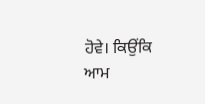ਹੋਵੇ। ਕਿਉਂਕਿ ਆਮ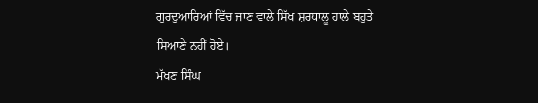ਗੁਰਦੁਆਰਿਆਂ ਵਿੱਚ ਜਾਣ ਵਾਲੇ ਸਿੱਖ ਸ਼ਰਧਾਲੂ ਹਾਲੇ ਬਹੁਤੇ ਸਿਆਣੇ ਨਹੀਂ ਹੋਏ।
ਮੱਖਣ ਸਿੰਘ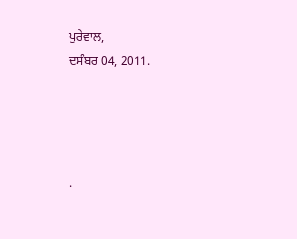ਪੁਰੇਵਾਲ,
ਦਸੰਬਰ 04, 2011.




.